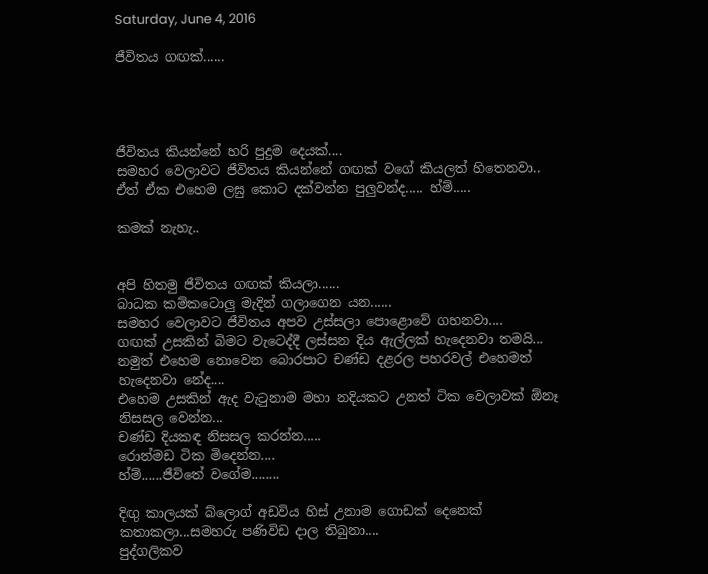Saturday, June 4, 2016

ජීවිතය ගඟක්......




ජීවිතය කියන්නේ හරි පුදුම දෙයක්....
සමහර වෙලාවට ජීවිතය කියන්නේ ගඟක් වගේ කියලත් හිතෙනවා..
ඒත් ඒක එහෙම ලඝු කොට දක්වන්න පුලුවන්ද..... හ්ම්.....

කමක් නැහැ..


අපි හිතමු ජීවිතය ගඟක් කියලා......
බාධක කම්කටොලු මැදින් ගලාගෙන යන......
සමහර වෙලාවට ජීවිතය අපව උස්සලා පොළොවේ ගහනවා....
ගඟක් උසකින් බිමට වැටෙද්දී ලස්සන දිය ඇල්ලක් හැදෙනවා තමයි...
නමුත් එහෙම නොවෙන බොරපාට චණ්ඩ දළරල පහරවල් එහෙමත් හැදෙනවා නේද....
එහෙම උසකින් ඇද වැටුනාම මහා නදියකට උනත් ටික වෙලාවක් ඕනෑ නිසසල වෙන්න...
චණ්ඩ දියකඳ නිසසල කරන්න.....
රොන්මඩ ටික මිදෙන්න....
හ්ම්......ජීවිතේ වගේම........

දිඟු කාලයක් බ්ලොග් අඩවිය හිස් උනාම ගොඩක් දෙනෙක් කතාකලා...සමහරු පණිවිඩ දාල තිබුනා....
පුද්ගලිකව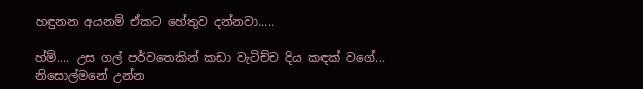හඳුනන අයනම් ඒකට හේතුව දන්නවා.....

හ්ම්.... උස ගල් පර්වතෙකින් කඩා වැටිච්ච දිය කඳක් වගේ...
නිසොල්මනේ උන්න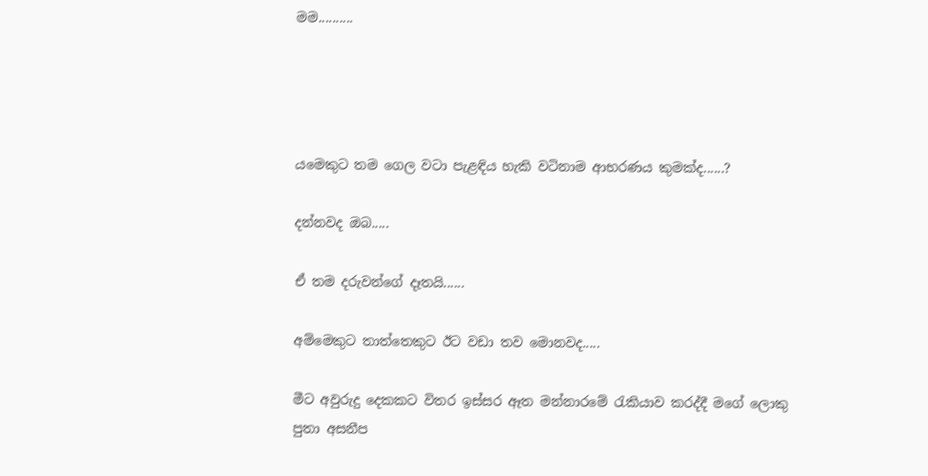මම..........




යමෙකුට තම ගෙල වටා පැළඳිය හැකි වටිනාම ආභරණය කුමක්ද......?

දන්නවද ඔබ.....

ඒ තම දරුවන්ගේ දෑතයි......

අම්මෙකුට තාත්තෙකුට ඊට වඩා තව මොනවද.....

මීට අවුරුදු දෙකකට විතර ඉස්සර ඈත මන්නාරමේ රැකියාව කරද්දී මගේ ලොකු පුතා අසනීප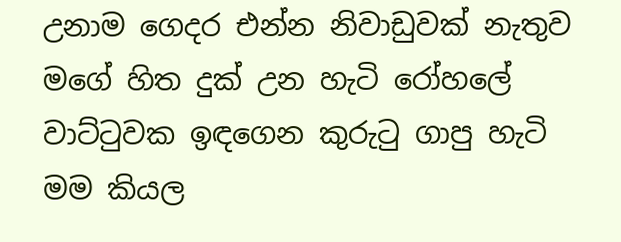උනාම ගෙදර එන්න නිවාඩුවක් නැතුව මගේ හිත දුක් උන හැටි රෝහලේ වාට්ටුවක ඉඳගෙන කුරුටු ගාපු හැටි මම කියල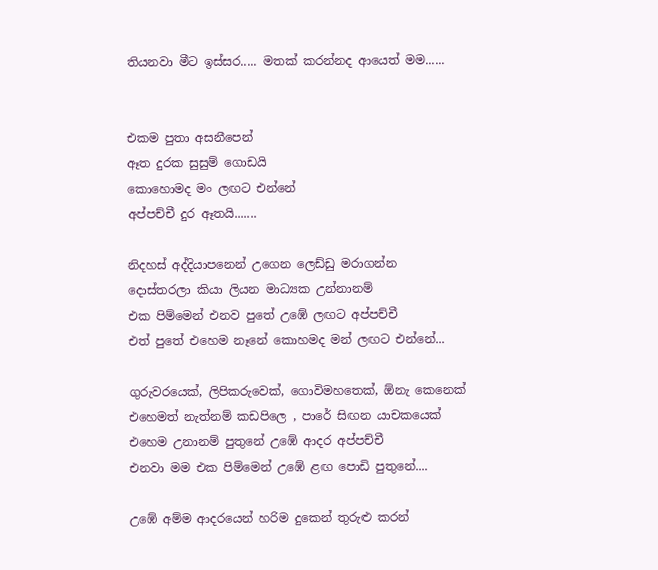තියනවා මීට ඉස්සර..... මතක් කරන්නද ආයෙත් මම......


එකම පුතා අසනීපෙන්
ඈත දුරක සුසුම් ගොඩයි
කොහොමද මං ලඟට එන්නේ
අප්පච්චී දුර ඈතයි.......

නිදහස් අද්දියාපනෙන් උගෙන ලෙඩ්ඩු මරාගන්න
දොස්තරලා කියා ලියන මාධ්‍යක උන්නානම්
එක පිම්මෙන් එනව පුතේ උඹේ ලඟට අප්පච්චී
එත් පුතේ එහෙම නෑනේ කොහමද මන් ලඟට එන්නේ...

ගුරුවරයෙක්, ලිපිකරුවෙක්, ගොවිමහතෙක්, ඕනැ කෙනෙක්
එහෙමත් නැත්නම් කඩපිලෙ , පාරේ සිඟන යාචකයෙක්
එහෙම උනානම් පුතුනේ උඹේ ආදර අප්පච්චී
එනවා මම එක පිම්මෙන් උඹේ ළඟ පොඩි පුතුනේ....

උඹේ අම්ම ආදරයෙන් හරිම දුකෙන් තුරුළු කරන්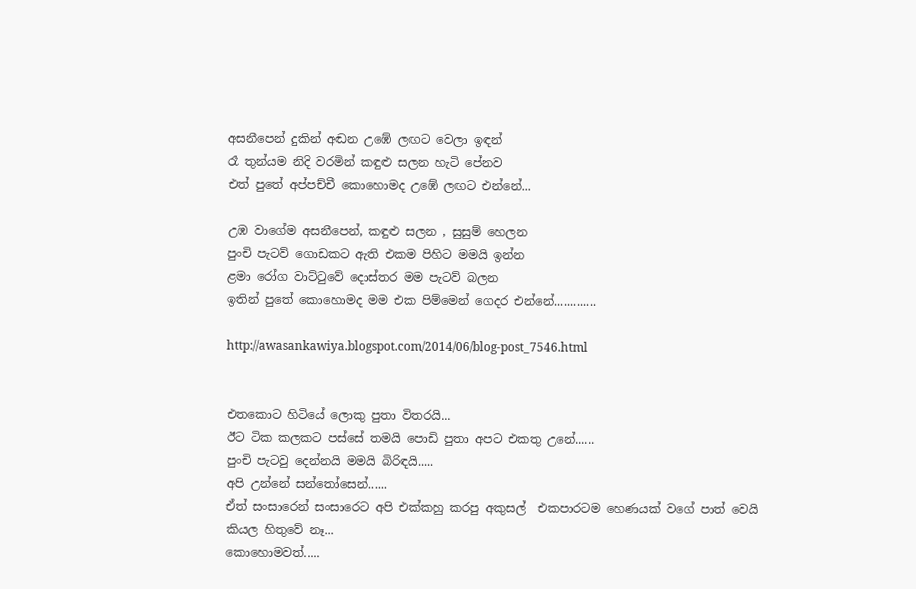අසනීපෙන් දුකින් අඬන උඹේ ලඟට වෙලා ඉඳන්
රෑ තුන්යම නිදි වරමින් කඳුළු සලන හැටි පේනව
එත් පුතේ අප්පච්චී කොහොමද උඹේ ලඟට එන්නේ...

උඹ වාගේම අසනීපෙන්, කඳුළු සලන , සුසුම් හෙලන
පුංචි පැටව් ගොඩකට ඇති එකම පිහිට මමයි ඉන්න
ළමා රෝග වාට්ටුවේ දොස්තර මම පැටව් බලන
ඉතින් පුතේ කොහොමද මම එක පිම්මෙන් ගෙදර එන්නේ.............

http://awasankawiya.blogspot.com/2014/06/blog-post_7546.html


එතකොට හිටියේ ලොකු පුතා විතරයි...
ඊට ටික කලකට පස්සේ තමයි පොඩි පුතා අපට එකතු උනේ......
පුංචි පැටවු දෙන්නයි මමයි බිරිඳයි.....
අපි උන්නේ සන්තෝසෙන්......
ඒත් සංසාරෙන් සංසාරෙට අපි එක්කහු කරපු අකුසල්  එකපාරටම හෙණයක් වගේ පාත් වෙයි කියල හිතුවේ නෑ...
කොහොමවත්.....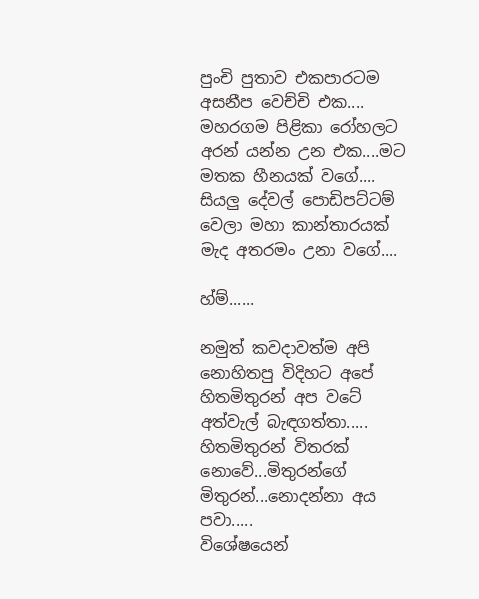පුංචි පුතාව එකපාරටම අසනීප වෙච්චි එක.... මහරගම පිළිකා රෝහලට අරන් යන්න උන එක....මට මතක හීනයක් වගේ.... සියලු දේවල් පොඩිපට්ටම් වෙලා මහා කාන්තාරයක් මැද අතරමං උනා වගේ....

හ්ම්......

නමුත් කවදාවත්ම අපි නොහිතපු විදිහට අපේ හිතමිතුරන් අප වටේ අත්වැල් බැඳගත්තා.....
හිතමිතුරන් විතරක් නොවේ...මිතුරන්ගේ මිතුරන්...නොදන්නා අය පවා.....
විශේෂයෙන්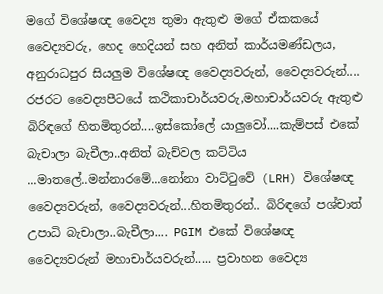මගේ විශේෂඥ වෛද්‍ය තුමා ඇතුළු මගේ ඒකකයේ වෛද්‍යවරු, හෙද හෙදියන් සහ අනිත් කාර්යමණ්ඩලය, අනුරාධපුර සියලුම විශේෂඥ වෛද්‍යවරුන්, වෛද්‍යවරුන්.... රජරට වෛද්‍යපීටයේ කථිකාචාර්යවරු,මහාචාර්යවරු ඇතුළු බිරිඳගේ හිතමිතුරන්....ඉස්කෝලේ යාලුවෝ....කැම්පස් එකේ බැචාලා බැචීලා..අනිත් බැච්වල කට්ටිය ...මාතලේ..මන්නාරමේ...නෝනා වාට්ටුවේ (LRH) විශේෂඥ වෛද්‍යවරුන්, වෛද්‍යවරුන්...හිතමිතුරන්.. බිරිඳගේ පශ්චාත් උපාධි බැචාලා..බැචීලා.... PGIM එකේ විශේෂඥ වෛද්‍යවරුන් මහාචාර්යවරුන්..... ප්‍රවාහන වෛද්‍ය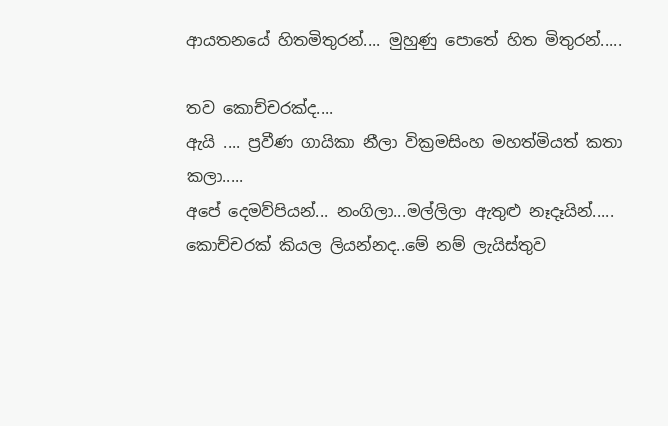ආයතනයේ හිතමිතුරන්.... මුහුණු පොතේ හිත මිතුරන්.....

තව කොච්චරක්ද....
ඇයි .... ප්‍රවීණ ගායිකා නීලා වික්‍රමසිංහ මහත්මියත් කතා කලා.....
අපේ දෙමව්පියන්... නංගිලා...මල්ලිලා ඇතුළු නෑදෑයින්..... කොච්චරක් කියල ලියන්නද..මේ නම් ලැයිස්තුව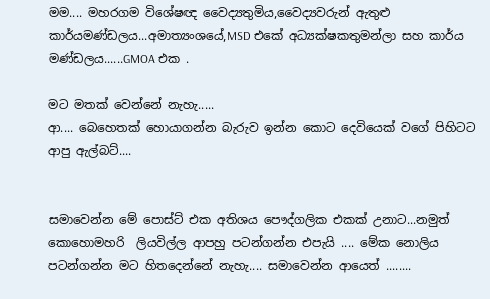මම.... මහරගම විශේෂඥ වෛද්‍යතුමිය,වෛද්‍යවරුන් ඇතුළු කාර්යමණ්ඩලය...අමාත්‍යංශයේ,MSD එකේ අධ්‍යක්ෂකතුමන්ලා සහ කාර්ය මණ්ඩලය......GMOA එක .

මට මතක් වෙන්නේ නැහැ.....
ආ.... බෙහෙතක් හොයාගන්න බැරුව ඉන්න කොට දෙවියෙක් වගේ පිහිටට ආපු ඇල්බට්....


සමාවෙන්න මේ පොස්ට් එක අතිශය පෞද්ගලික එකක් උනාට...නමුත් කොහොමහරි  ලියවිල්ල ආපහු පටන්ගන්න එපැයි .... මේක නොලිය පටන්ගන්න මට හිතදෙන්නේ නැහැ.... සමාවෙන්න ආයෙත් ........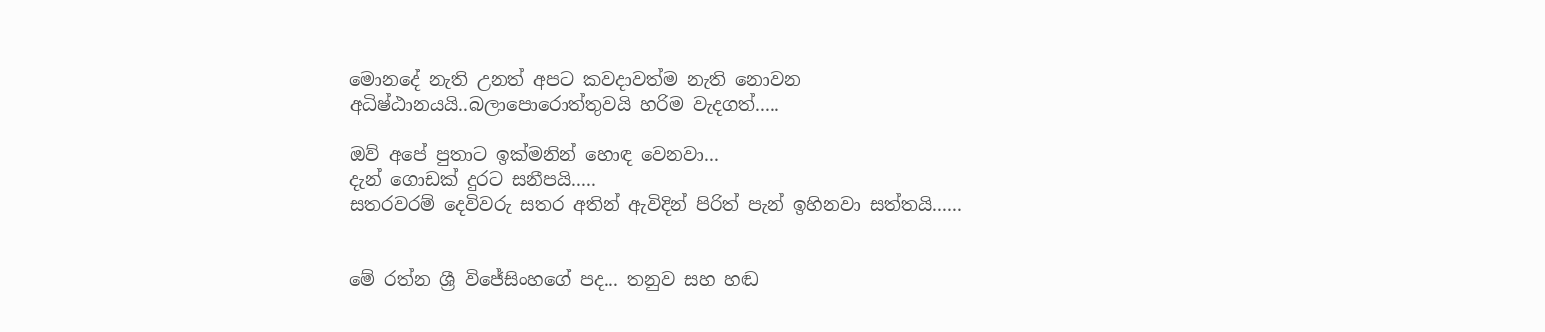මොනදේ නැති උනත් අපට කවදාවත්ම නැති නොවන අධිෂ්ඨානයයි..බලාපොරොත්තුවයි හරිම වැදගත්.....

ඔව් අපේ පුතාට ඉක්මනින් හොඳ වෙනවා...
දැන් ගොඩක් දුරට සනීපයි.....
සතරවරම් දෙවිවරු සතර අතින් ඇවිදින් පිරිත් පැන් ඉහිනවා සත්තයි......


මේ රත්න ශ්‍රී විජේසිංහගේ පද... තනුව සහ හඬ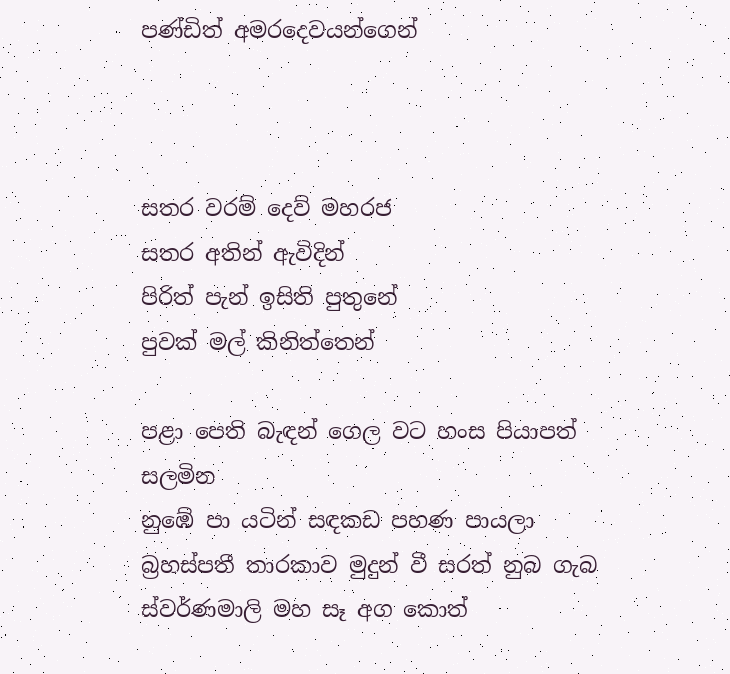පණ්ඩිත් අමරදෙවයන්ගෙන්



සතර වරම් දෙව් මහරජ
සතර අතින් ඇවිදින්
පිරිත් පැන් ඉසිති පුතුනේ
පුවක් මල් කිනිත්තෙන්

පළා පෙති බැඳන් ගෙල වට හංස පියාපත් සලමින
නුඹේ පා යටින් සඳකඩ පහණ පායලා
බ්‍රහස්පතී තාරකාව මුදුන් වී සරත් නුබ ගැබ
ස්වර්ණමාලි මහ සෑ අග කොත්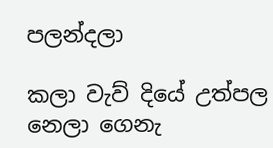පලන්දලා

කලා වැව් දියේ උත්පල නෙලා ගෙනැ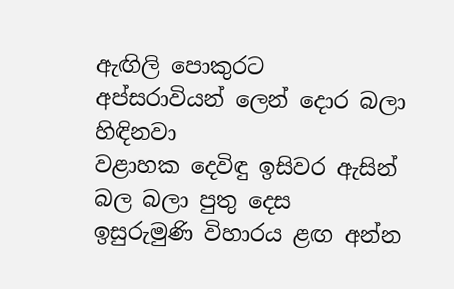ඇඟිලි පොකුරට
අප්සරාවියන් ලෙන් දොර බලා හිඳිනවා
වළාහක දෙවිඳු ඉසිවර ඇසින් බල බලා පුතු දෙස
ඉසුරුමුණි විහාරය ළඟ අන්න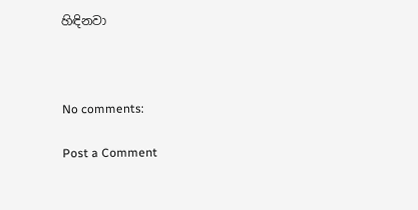හිඳිනවා



No comments:

Post a Comment